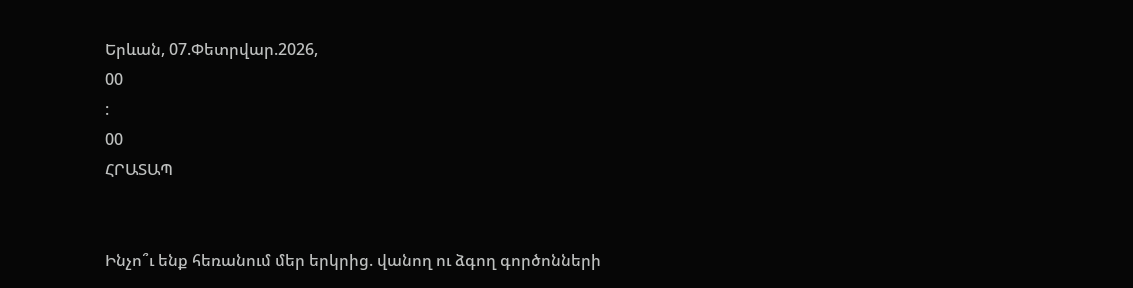Երևան, 07.Փետրվար.2026,
00
:
00
ՀՐԱՏԱՊ


Ինչո՞ւ ենք հեռանում մեր երկրից. վանող ու ձգող գործոնների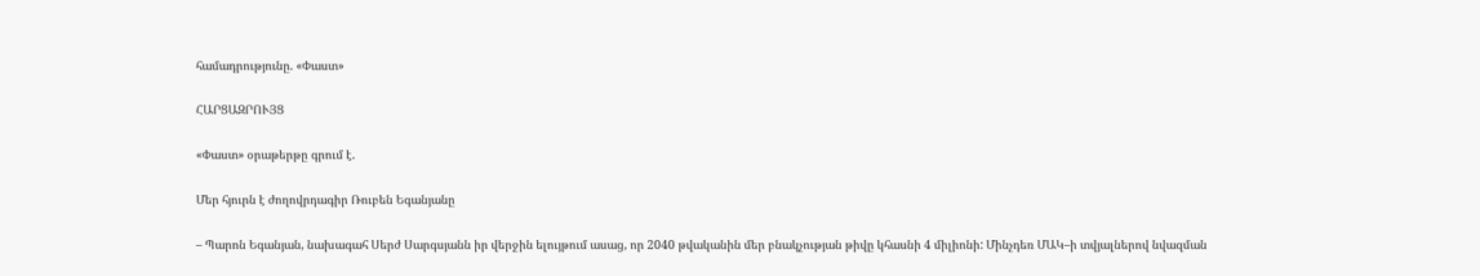համադրությունը. «Փաստ»

ՀԱՐՑԱԶՐՈՒՅՑ

«Փաստ» օրաթերթը գրում է.

Մեր հյուրն է ժողովրդագիր Ռուբեն Եգանյանը

– Պարոն Եգանյան, նախագահ Սերժ Սարգսյանն իր վերջին ելույթում ասաց, որ 2040 թվականին մեր բնակչության թիվը կհասնի 4 միլիոնի: Մինչդեռ ՄԱԿ–ի տվյալներով նվազման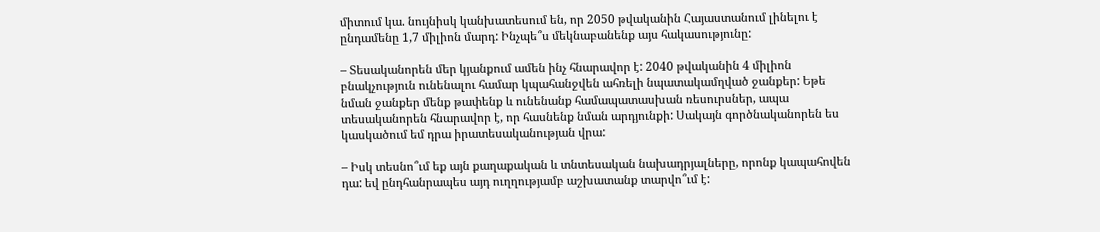միտում կա. նույնիսկ կանխատեսում են, որ 2050 թվականին Հայաստանում լինելու է ընդամենը 1,7 միլիոն մարդ: Ինչպե՞ս մեկնաբանենք այս հակասությունը:

– Տեսականորեն մեր կյանքում ամեն ինչ հնարավոր է: 2040 թվականին 4 միլիոն բնակչություն ունենալու համար կպահանջվեն ահռելի նպատակամղված ջանքեր: Եթե նման ջանքեր մենք թափենք և ունենանք համապատասխան ռեսուրսներ, ապա տեսականորեն հնարավոր է, որ հասնենք նման արդյունքի: Սակայն գործնականորեն ես կասկածում եմ դրա իրատեսականության վրա:

– Իսկ տեսնո՞ւմ եք այն քաղաքական և տնտեսական նախադրյալները, որոնք կապահովեն դա: եվ ընդհանրապես այդ ուղղությամբ աշխատանք տարվո՞ւմ է: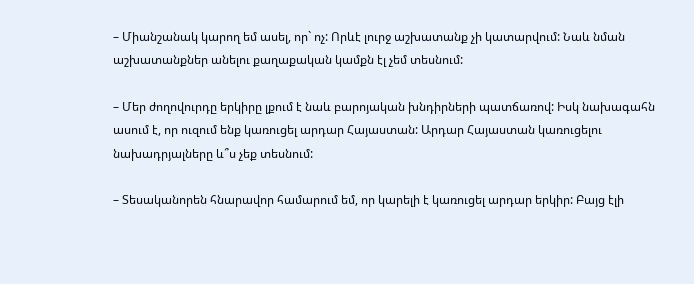– Միանշանակ կարող եմ ասել, որ` ոչ: Որևէ լուրջ աշխատանք չի կատարվում: Նաև նման աշխատանքներ անելու քաղաքական կամքն էլ չեմ տեսնում:

– Մեր ժողովուրդը երկիրը լքում է նաև բարոյական խնդիրների պատճառով: Իսկ նախագահն ասում է, որ ուզում ենք կառուցել արդար Հայաստան: Արդար Հայաստան կառուցելու նախադրյալները և՞ս չեք տեսնում:

– Տեսականորեն հնարավոր համարում եմ, որ կարելի է կառուցել արդար երկիր: Բայց էլի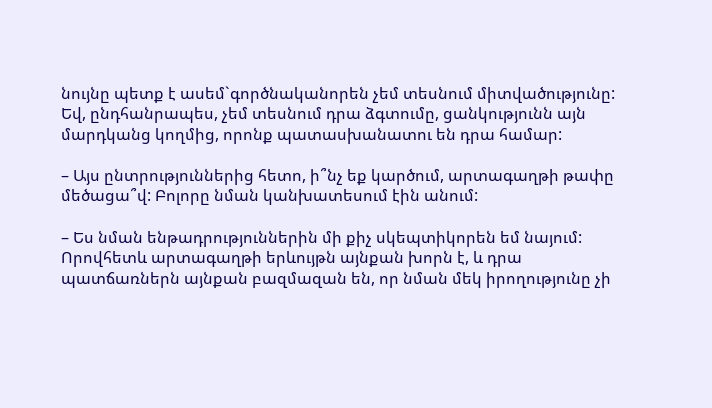նույնը պետք է ասեմ`գործնականորեն չեմ տեսնում միտվածությունը: Եվ, ընդհանրապես, չեմ տեսնում դրա ձգտումը, ցանկությունն այն մարդկանց կողմից, որոնք պատասխանատու են դրա համար:

– Այս ընտրություններից հետո, ի՞նչ եք կարծում, արտագաղթի թափը մեծացա՞վ: Բոլորը նման կանխատեսում էին անում:

– Ես նման ենթադրություններին մի քիչ սկեպտիկորեն եմ նայում: Որովհետև արտագաղթի երևույթն այնքան խորն է, և դրա պատճառներն այնքան բազմազան են, որ նման մեկ իրողությունը չի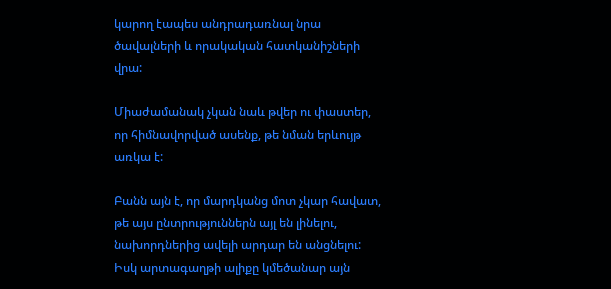կարող էապես անդրադառնալ նրա ծավալների և որակական հատկանիշների վրա:

Միաժամանակ չկան նաև թվեր ու փաստեր, որ հիմնավորված ասենք, թե նման երևույթ առկա է:

Բանն այն է, որ մարդկանց մոտ չկար հավատ, թե այս ընտրություններն այլ են լինելու, նախորդներից ավելի արդար են անցնելու: Իսկ արտագաղթի ալիքը կմեծանար այն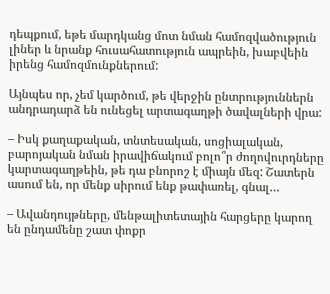դեպքում, եթե մարդկանց մոտ նման համոզվածություն լիներ և նրանք հուսահատություն ապրեին, խաբվեին իրենց համոզմունքներում:

Այնպես որ, չեմ կարծում, թե վերջին ընտրություններն անդրադարձ են ունեցել արտագաղթի ծավալների վրա:

– Իսկ քաղաքական, տնտեսական, սոցիալական, բարոյական նման իրավիճակում բոլո՞ր ժողովուրդները կարտագաղթեին, թե դա բնորոշ է միայն մեզ: Շատերն ասում են, որ մենք սիրում ենք թափառել, գնալ…

– Ավանդույթները, մենթալիտետային հարցերը կարող են ընդամենը շատ փոքր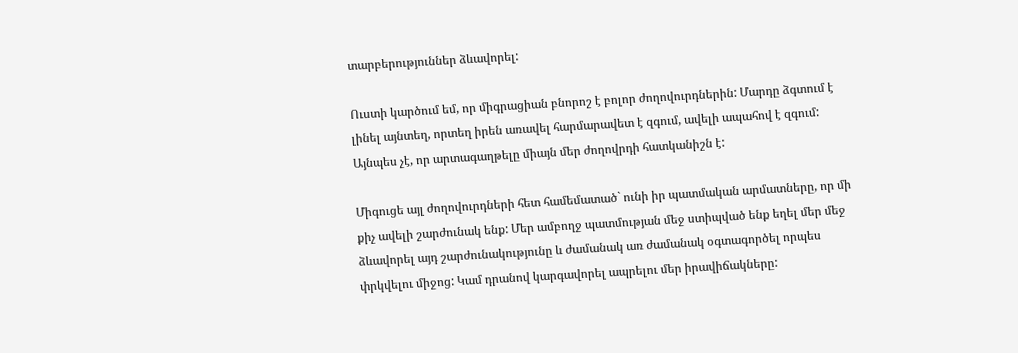տարբերություններ ձևավորել:

Ուստի կարծում եմ, որ միգրացիան բնորոշ է բոլոր ժողովուրդներին: Մարդը ձգտում է լինել այնտեղ, որտեղ իրեն առավել հարմարավետ է զգում, ավելի ապահով է զգում: Այնպես չէ, որ արտագաղթելը միայն մեր ժողովրդի հատկանիշն է:

Միգուցե այլ ժողովուրդների հետ համեմատած` ունի իր պատմական արմատները, որ մի քիչ ավելի շարժունակ ենք: Մեր ամբողջ պատմության մեջ ստիպված ենք եղել մեր մեջ ձևավորել այդ շարժունակությունը և ժամանակ առ ժամանակ օգտագործել որպես փրկվելու միջոց: Կամ դրանով կարգավորել ապրելու մեր իրավիճակները: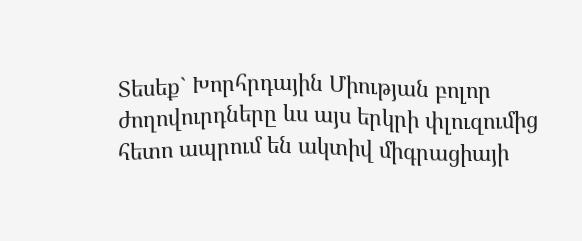Տեսեք` Խորհրդային Միության բոլոր ժողովուրդները ևս այս երկրի փլուզումից հետո ապրում են ակտիվ միգրացիայի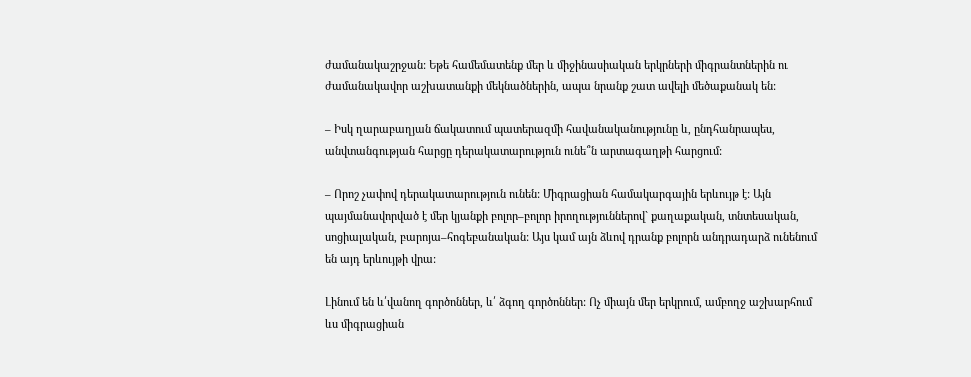ժամանակաշրջան: Եթե համեմատենք մեր և միջինասիական երկրների միգրանտներին ու ժամանակավոր աշխատանքի մեկնածներին, ապա նրանք շատ ավելի մեծաքանակ են:

– Իսկ ղարաբաղյան ճակատում պատերազմի հավանականությունը և, ընդհանրապես, անվտանգության հարցը դերակատարություն ունե՞ն արտագաղթի հարցում:

– Որոշ չափով դերակատարություն ունեն: Միգրացիան համակարգային երևույթ է: Այն պայմանավորված է մեր կյանքի բոլոր–բոլոր իրողություններով` քաղաքական, տնտեսական, սոցիալական, բարոյա–հոգեբանական: Այս կամ այն ձևով դրանք բոլորն անդրադարձ ունենում են այդ երևույթի վրա:

Լինում են և՛վանող գործոններ, և՛ ձգող գործոններ: Ոչ միայն մեր երկրում, ամբողջ աշխարհում ևս միգրացիան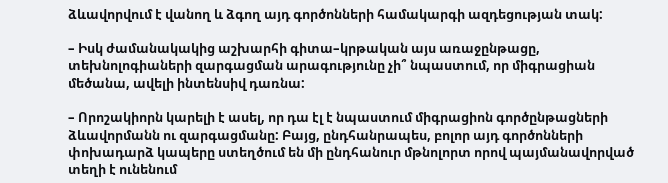ձևավորվում է վանող և ձգող այդ գործոնների համակարգի ազդեցության տակ:

– Իսկ ժամանակակից աշխարհի գիտա–կրթական այս առաջընթացը, տեխնոլոգիաների զարգացման արագությունը չի՞ նպաստում, որ միգրացիան մեծանա, ավելի ինտենսիվ դառնա:

– Որոշակիորն կարելի է ասել, որ դա էլ է նպաստում միգրացիոն գործընթացների ձևավորմանն ու զարգացմանը: Բայց, ընդհանրապես, բոլոր այդ գործոնների փոխադարձ կապերը ստեղծում են մի ընդհանուր մթնոլորտ որով պայմանավորված տեղի է ունենում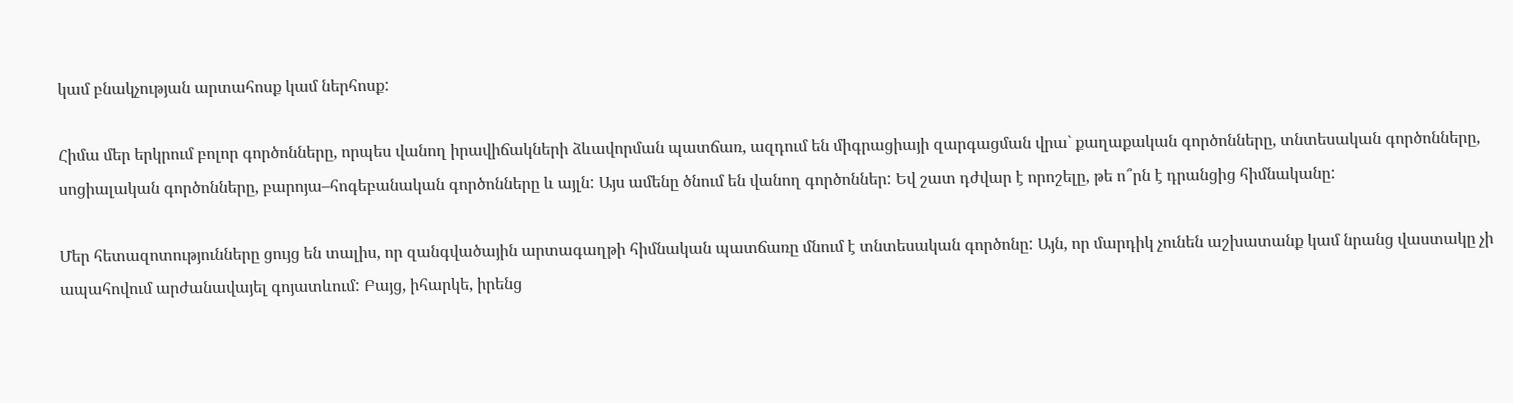կամ բնակչության արտահոսք կամ ներհոսք:

Հիմա մեր երկրում բոլոր գործոնները, որպես վանող իրավիճակների ձևավորման պատճառ, ազդում են միգրացիայի զարգացման վրա` քաղաքական գործոնները, տնտեսական գործոնները, սոցիալական գործոնները, բարոյա–հոգեբանական գործոնները և այլն: Այս ամենը ծնում են վանող գործոններ: Եվ շատ դժվար է որոշելը, թե ո՞րն է դրանցից հիմնականը:

Մեր հետազոտությունները ցույց են տալիս, որ զանգվածային արտագաղթի հիմնական պատճառը մնում է տնտեսական գործոնը: Այն, որ մարդիկ չունեն աշխատանք կամ նրանց վաստակը չի ապահովում արժանավայել գոյատևում: Բայց, իհարկե, իրենց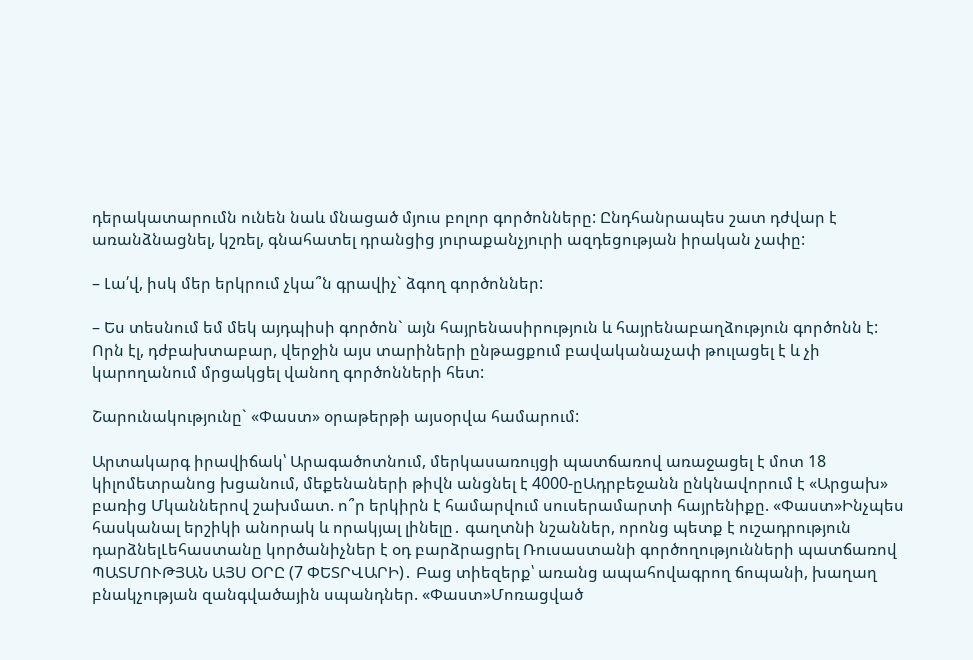դերակատարումն ունեն նաև մնացած մյուս բոլոր գործոնները: Ընդհանրապես շատ դժվար է առանձնացնել, կշռել, գնահատել դրանցից յուրաքանչյուրի ազդեցության իրական չափը:

– Լա՛վ, իսկ մեր երկրում չկա՞ն գրավիչ` ձգող գործոններ:

– Ես տեսնում եմ մեկ այդպիսի գործոն` այն հայրենասիրություն և հայրենաբաղձություն գործոնն է: Որն էլ, դժբախտաբար, վերջին այս տարիների ընթացքում բավականաչափ թուլացել է և չի կարողանում մրցակցել վանող գործոնների հետ:

Շարունակությունը` «Փաստ» օրաթերթի այսօրվա համարում:

Արտակարգ իրավիճակ՝ Արագածոտնում, մերկասառույցի պատճառով առաջացել է մոտ 18 կիլոմետրանոց խցանում, մեքենաների թիվն անցնել է 4000-ըԱդրբեջանն ընկնավորում է «Արցախ» բառից Մկաններով շախմատ. ո՞ր երկիրն է համարվում սուսերամարտի հայրենիքը. «Փաստ»Ինչպես հասկանալ երշիկի անորակ և որակյալ լինելը․ գաղտնի նշաններ, որոնց պետք է ուշադրություն դարձնելԼեհաստանը կործանիչներ է օդ բարձրացրել Ռուսաստանի գործողությունների պատճառով ՊԱՏՄՈՒԹՅԱՆ ԱՅՍ ՕՐԸ (7 ՓԵՏՐՎԱՐԻ)․ Բաց տիեզերք՝ առանց ապահովագրող ճոպանի, խաղաղ բնակչության զանգվածային սպանդներ. «Փաստ»Մոռացված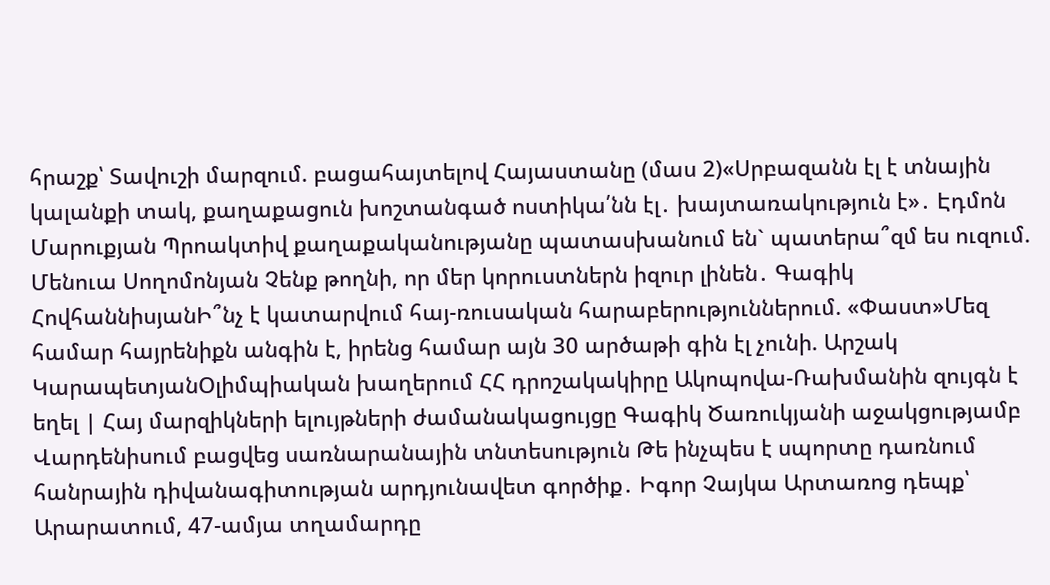հրաշք՝ Տավուշի մարզում. բացահայտելով Հայաստանը (մաս 2)«Սրբազանն էլ է տնային կալանքի տակ, քաղաքացուն խոշտանգած ոստիկա՛նն էլ․ խայտառակություն է»․ Էդմոն Մարուքյան Պրոակտիվ քաղաքականությանը պատասխանում են` պատերա՞զմ ես ուզում. Մենուա Սողոմոնյան Չենք թողնի, որ մեր կորուստներն իզուր լինեն․ Գագիկ ՀովհաննիսյանԻ՞նչ է կատարվում հայ-ռուսական հարաբերություններում. «Փաստ»Մեզ համար հայրենիքն անգին է, իրենց համար այն 30 արծաթի գին էլ չունի. Արշակ ԿարապետյանՕլիմպիական խաղերում ՀՀ դրոշակակիրը Ակոպովա-Ռախմանին զույգն է եղել | Հայ մարզիկների ելույթների ժամանակացույցը Գագիկ Ծառուկյանի աջակցությամբ Վարդենիսում բացվեց սառնարանային տնտեսություն Թե ինչպես է սպորտը դառնում հանրային դիվանագիտության արդյունավետ գործիք․ Իգոր Չայկա Արտառոց դեպք՝ Արարատում, 47-ամյա տղամարդը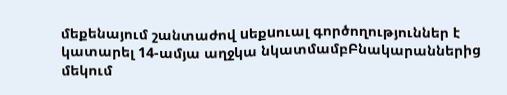մեքենայում շանտաժով uեքuուալ գործողություններ է կատարել 14-ամյա աղջկա նկատմամբԲնակարաններից մեկում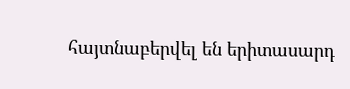հայտնաբերվել են երիտասարդ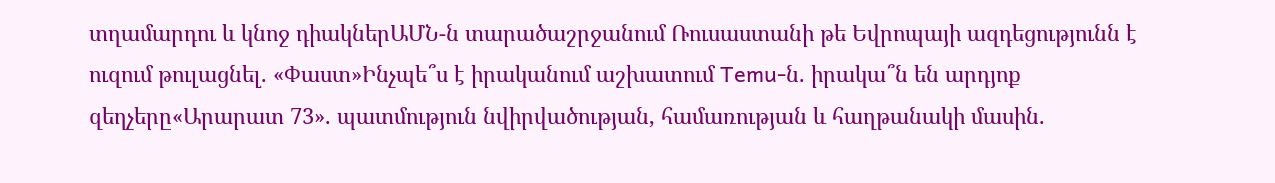տղամարդու և կնոջ դիակներԱՄՆ-ն տարածաշրջանում Ռուսաստանի թե Եվրոպայի ազդեցությունն է ուզում թուլացնել. «Փաստ»Ինչպե՞ս է իրականում աշխատում Temu-ն. իրակա՞ն են արդյոք զեղչերը«Արարատ 73». պատմություն նվիրվածության, համառության և հաղթանակի մասին.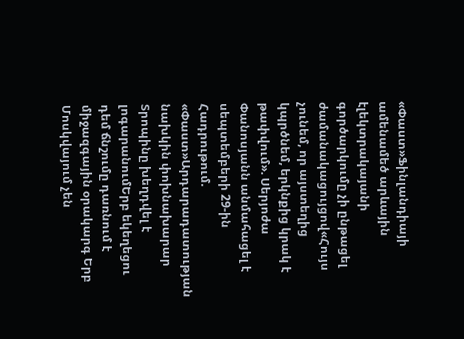«Փաստ»Ֆինլանդիայի ամենամեծ արևային էլեկտրակայանի գործարկումը չի ընթացել ժամանակացույցով«Հույս չունեմ, որ այստեղից կպրծնեմ, երկնքից կրակ է թափվում». Սերյոժա Փանոսյանն անմահացել է սեպտեմբերի 29-ին Հադրութում. «Փաստ»Արդարադատության նախկին փոխնախարար Տրոպինը խեղդվել է լոգարանումԵրբ եկեղեցու դեմ ճնշումը դառնում է միջազգային օրակարգ Երբ Մոսկվայում չեն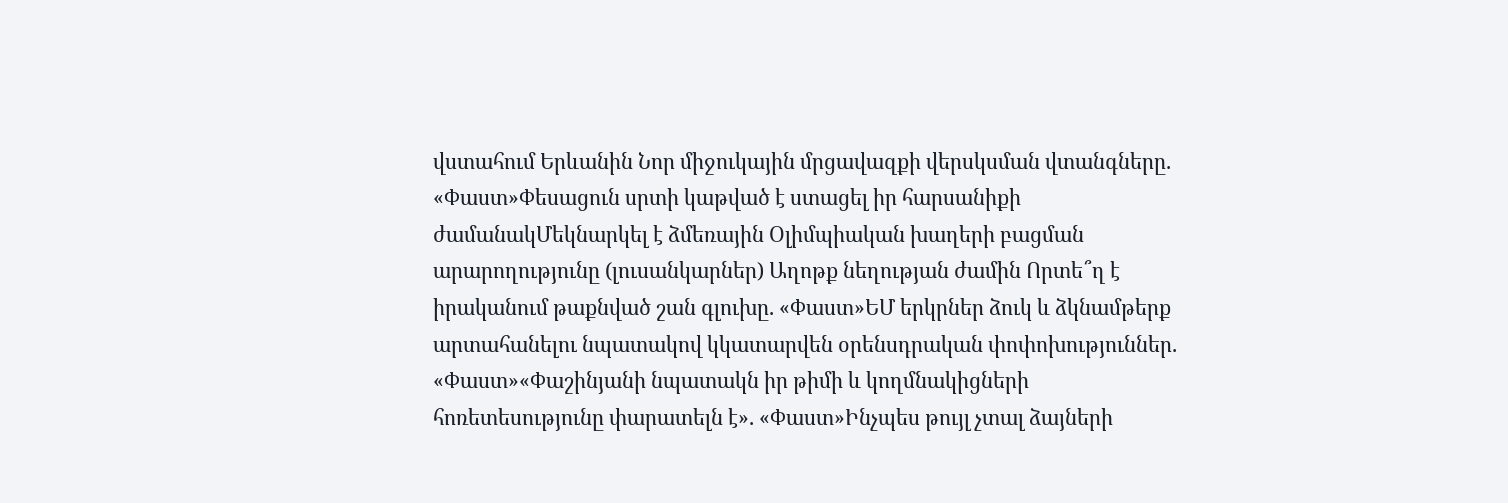վստահում Երևանին Նոր միջուկային մրցավազքի վերսկսման վտանգները. «Փաստ»Փեսացուն սրտի կաթված է ստացել իր հարսանիքի ժամանակՄեկնարկել է ձմեռային Օլիմպիական խաղերի բացման արարողությունը (լուսանկարներ) Աղոթք նեղության ժամին Որտե՞ղ է իրականում թաքնված շան գլուխը. «Փաստ»ԵՄ երկրներ ձուկ և ձկնամթերք արտահանելու նպատակով կկատարվեն օրենսդրական փոփոխություններ. «Փաստ»«Փաշինյանի նպատակն իր թիմի և կողմնակիցների հոռետեսությունը փարատելն է». «Փաստ»Ինչպես թույլ չտալ ձայների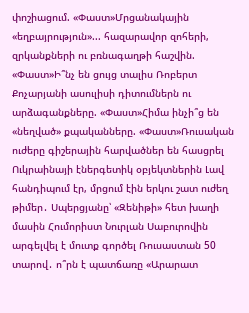փոշիացում. «Փաստ»Մրցանակային «եղբայրություն»... հազարավոր զոհերի, զրկանքների ու բռնագաղթի հաշվին. «Փաստ»Ի՞նչ են ցույց տալիս Ռոբերտ Քոչարյանի ասուլիսի դիտումներն ու արձագանքները. «Փաստ»Հիմա ինչի՞ց են «նեղված» քպականները. «Փաստ»Ռուսական ուժերը գիշերային հարվածներ են հասցրել Ուկրաինայի էներգետիկ օբյեկտներին Լավ հանդիպում էր, մրցում էին երկու շատ ուժեղ թիմեր․ Սպերցյանը՝ «Զենիթի» հետ խաղի մասին Հումորիստ Նուրլան Սաբուրովին արգելվել է մուտք գործել Ռուսաստան 50 տարով․ ո՞րն է պատճառը «Արարատ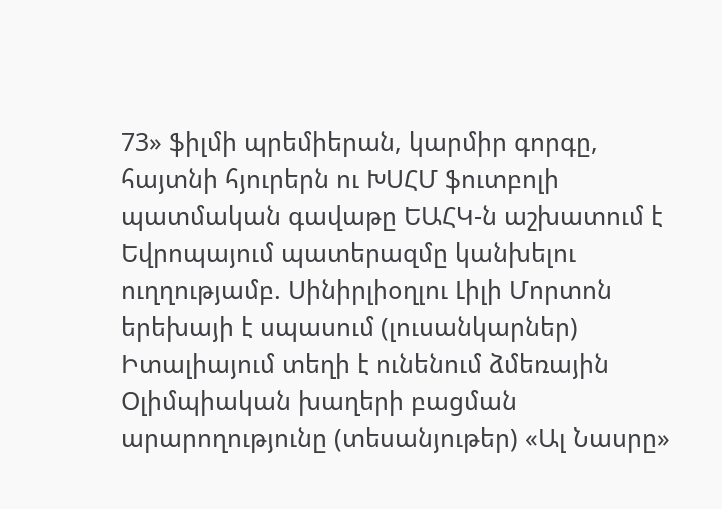73» ֆիլմի պրեմիերան, կարմիր գորգը, հայտնի հյուրերն ու ԽՍՀՄ ֆուտբոլի պատմական գավաթը ԵԱՀԿ-ն աշխատում է Եվրոպայում պատերազմը կանխելու ուղղությամբ. Սինիրլիօղլու Լիլի Մորտոն երեխայի է սպասում (լուսանկարներ) Իտալիայում տեղի է ունենում ձմեռային Օլիմպիական խաղերի բացման արարողությունը (տեսանյութեր) «Ալ Նասրը»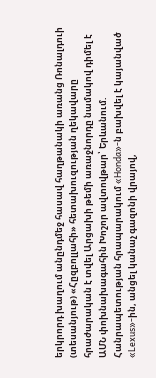երկրորդ խաղում անընդմեջ հասավ հաղթանակի առանց Ռոնալդուի (տեսանյութ) «Հըզբոլլահի» հետախուզության ղեկավարը հրաժարական է տվել Արցախի թեմի առաջնորդը նամակով դիմել է ԱՄՆ փոխնախագահին Խոշոր ավտովթար՝ Երևանում. Հանրապետության հրապարակում «Honda»-ն բախվել է կայանված «Lexus»-ին, անցել կանաչ գազոնի վրայով,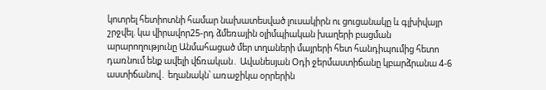կոտրել հետիոտնի համար նախատեսված լուսակիրն ու ցուցանակը և գլխիվայր շրջվել. կա վիրավոր25-րդ ձմեռային օլիմպիական խաղերի բացման արարողությունը Անմահացած մեր տղաների մայրերի հետ հանդիպումից հետո դառնում ենք ավելի վճռական․ Ավանեսյան Օդի ջերմաստիճանը կբարձրանա 4-6 աստիճանով․ եղանակն՝ առաջիկա օրրերին